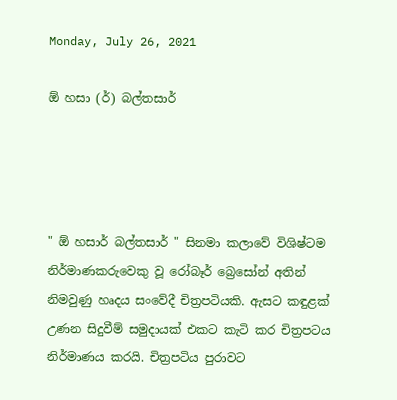Monday, July 26, 2021

ඕ හසා (ර්) බල්තසාර්




" ඕ හසාර් බල්තසාර් " සිනමා කලාවේ විශිෂ්ටම නිර්මාණකරුවෙකු වූ රෝබෑර් බ්‍රෙසෝන් අතින් නිමවුණු හෘදය සංවේදී චිත්‍රපටියකි. ඇසට කඳුළක් උණන සිදුවීම් සමුදායක් එකට කැටි කර චිත්‍රපටය නිර්මාණය කරයි. චිත්‍රපටිය පුරාවට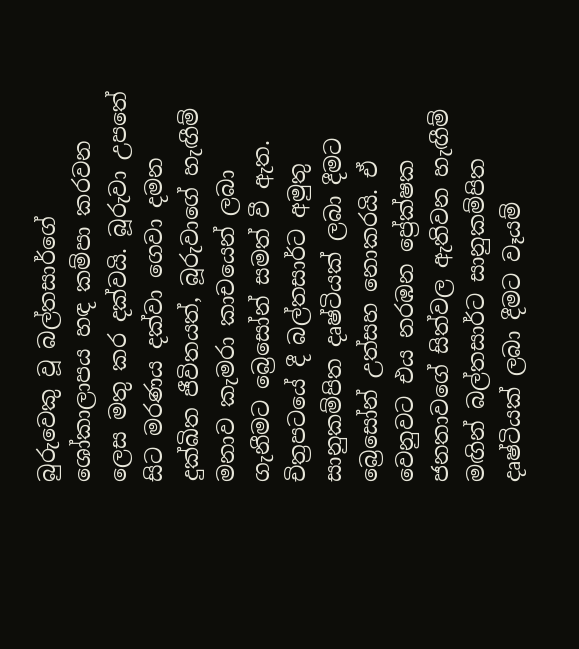බුරුවෙකු වූ බල්තසාර්ගේ ශෝකාලාපය හඳ කම්පා කරවන ලෙස මතු කර දක්වයි. බූරුවා උපතේ සිට මරණය දක්වා ගෙවා දමන දුක්ඛිත ජීවිතයත්, බූරුවාගේ හැඟීම් මනාව කැමරා කාචයෙන් ලබා ගැනීමට බ්‍රෙසෝන් සමත් වී ඇත. චිත්‍රපටයේ දී බල්තසාර්ට අමුතු සානුකම්පිත දෘෂ්ටියක් ලබා දීමට බ්‍රෙසෝන් උත්සහ නොකරයි. ඒ වෙනුවට එය නරඹන ප්‍රේක්ෂක ජනතාවගේ සිත්වල ඇතිවන හැඟීම් මඟින් බල්තසාර්ට සානුකම්පිත දෘෂ්ටියක් ලබා දීමට වෑයම්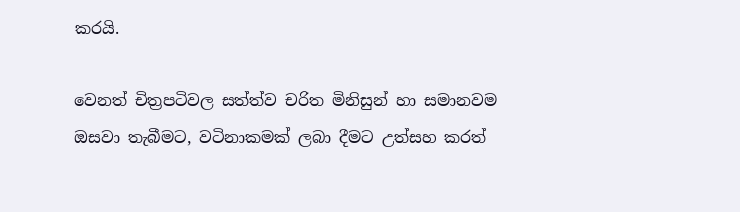කරයි.

වෙනත් චිත්‍රපටිවල සත්ත්ව චරිත මිනිසුන් හා සමානවම ඔසවා තැබීමට, වටිනාකමක් ලබා දීමට උත්සහ කරත්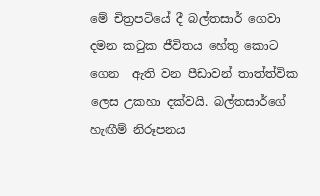මේ චිත්‍රපටියේ දී බල්තසාර් ගෙවා දමන කටුක ජීවිතය හේතු කොට ගෙන  ඇති වන පීඩාවන් තාත්ත්වික ලෙස උකහා දක්වයි. බල්තසාර්ගේ හැඟීම් නිරූපනය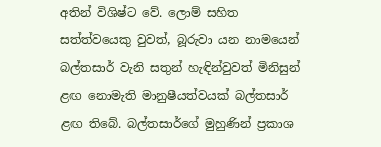අතින් විශිෂ්ට වේ. ලොම් සහිත සත්ත්වයෙකු වුවත්, බූරුවා යන නාමයෙන් බල්තසාර් වැනි සතුන් හැඳින්වුවත් මිනිසුන් ළඟ නොමැති මානුෂීයත්වයක් බල්තසාර් ළඟ තිබේ. බල්තසාර්ගේ මුහුණින් ප්‍රකාශ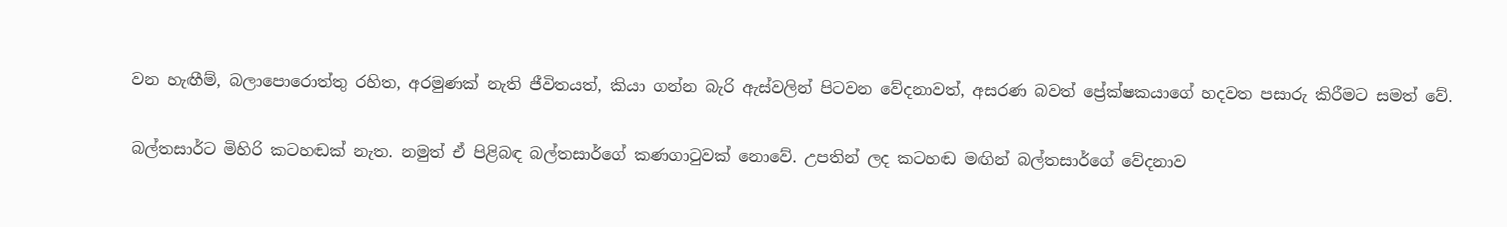වන හැඟීම්, බලාපොරොත්තු රහිත, අරමුණක් නැති ජීවිතයත්, කියා ගන්න බැරි ඇස්වලින් පිටවන වේදනාවත්, අසරණ බවත් ප්‍රේක්ෂකයාගේ හදවත පසාරු කිරීමට සමත් වේ.

බල්තසාර්ට මිහිරි කටහඬක් නැත. නමුත් ඒ පිළිබඳ බල්තසාර්ගේ කණගාටුවක් නොවේ. උපතින් ලද කටහඬ මඟින් බල්තසාර්ගේ වේදනාව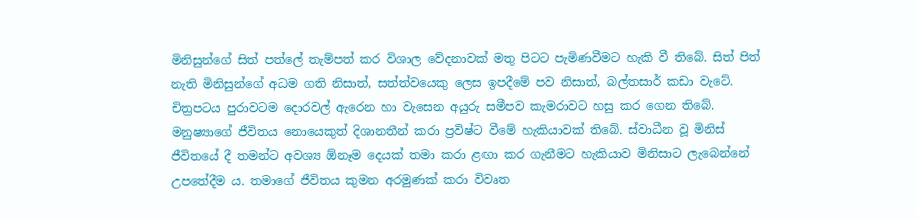මිනිසුන්ගේ සිත් පත්ලේ තැම්පත් කර විශාල වේදනාවක් මතු පිටට පැමිණවීමට හැකි වී තිබේ. සිත් පිත් නැති මිනිසුන්ගේ අධම ගති නිසාත්, සත්ත්වයෙකු ලෙස ඉපදීමේ පව නිසාත්, බල්තසාර් කඩා වැටේ. චිත්‍රපටය පුරාවටම දොරවල් ඇරෙන හා වැසෙන අයුරු සමීපව කැමරාවට හසු කර ගෙන තිබේ. මනුෂ්‍යාගේ ජීවිතය නොයෙකුත් දිශානතීන් කරා ප්‍රවිෂ්ට වීමේ හැකියාවක් තිබේ. ස්වාධීන වූ මිනිස් ජීවිතයේ දී තමන්ට අවශ්‍ය ඕනෑම දෙයක් තමා කරා ළඟා කර ගැනීමට හැකියාව මිනිසාට ලැබෙන්නේ උපතේදීම ය. තමාගේ ජීවිතය කුමන අරමුණක් කරා විවෘත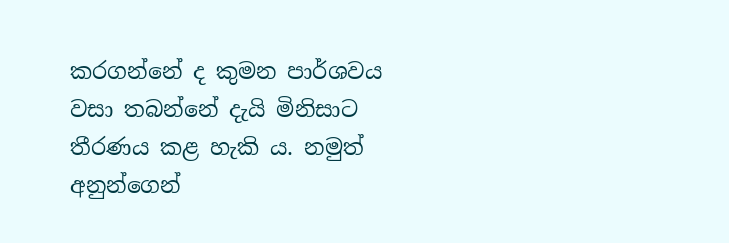කරගන්නේ ද කුමන පාර්ශවය වසා තබන්නේ දැයි මිනිසාට තීරණය කළ හැකි ය. නමුත් අනුන්ගෙන්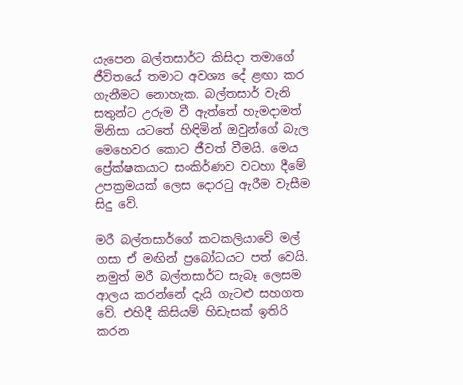යැපෙන බල්තසාර්ට කිසිදා තමාගේ ජීවිතයේ තමාට අවශ්‍ය දේ ළඟා කර ගැනීමට නොහැක. බල්තසාර් වැනි සතුන්ට උරුම වී ඇත්තේ හැමදාමත් මිනිසා යටතේ හිඳිමින් ඔවුන්ගේ බැල මෙහෙවර කොට ජීවත් වීමයි. මෙය ප්‍රේක්ෂකයාට සංකිර්ණව වටහා දීමේ උපක්‍රමයක් ලෙස දොරටු ඇරීම වැසීම සිදු වේ.

මරී බල්තසාර්ගේ කටකලියාවේ මල් ගසා ඒ මඟින් ප්‍රබෝධයට පත් වෙයි. නමුත් මරී බල්තසාර්ට සැබෑ ලෙසම ආලය කරන්නේ දැයි ගැටළු සහගත වේ. එහිදී කිසියම් හිඩැසක් ඉතිරි කරන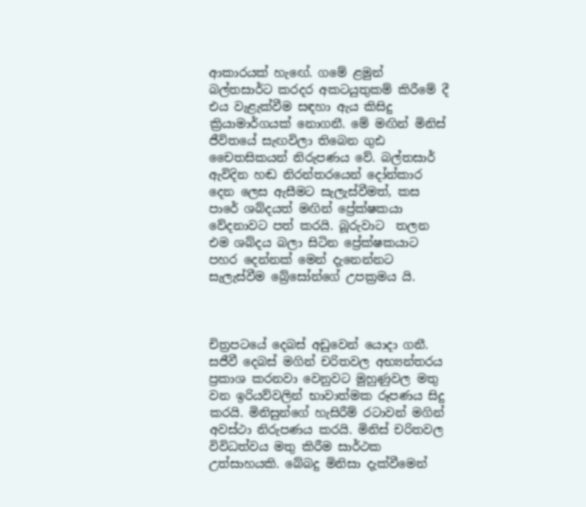ආකාරයක් හැඟේ. ගමේ ළමුන් බල්තසාර්ට කරදර අකටයුතුකම් කිරීමේ දී එය වැළැක්වීම සඳහා ඇය කිසිදු ක්‍රියාමාර්ගයක් නොගනී. මේ මඟින් මිනිස් ජීවිතයේ සැඟවිලා තිබෙන ගුඪ චෛතසිකයන් නිරුපණය වේ. බල්තසාර් ඇවිදින හඬ නිරන්තරයෙන් දෝන්කාර දෙන ලෙස ඇසීමට සැලැස්වීමත්, කස පාරේ ශබ්දයත් මඟින් ප්‍රේක්ෂකයා වේදනාවට පත් කරයි. බූරුවාට  තලන එම ශබ්දය බලා සිටින ප්‍රේක්ෂකයාට පහර දෙන්නක් මෙන් දැනෙන්නට සැලැස්වීම බ්‍රේසෝන්ගේ උපක්‍රමය යි.



චිත්‍රපටයේ දෙබස් අඩුවෙන් යොදා ගනී. සජීවී දෙබස් මගින් චරිතවල අභ්‍යන්තරය ප්‍රකාශ කරනවා වෙනුවට මුහුණුවල මතු වන ඉරියව්වලින් භාවාත්මක රූපණය සිදු කරයි. මිනිසුන්ගේ හැසිරීම් රටාවන් මගින් අවස්ථා නිරුපණය කරයි. මිනිස් චරිතවල විවිධත්වය මතු කිරීම සාර්ථක උත්සාහයකි. බේබදු මිනිසා දැක්වීමෙන්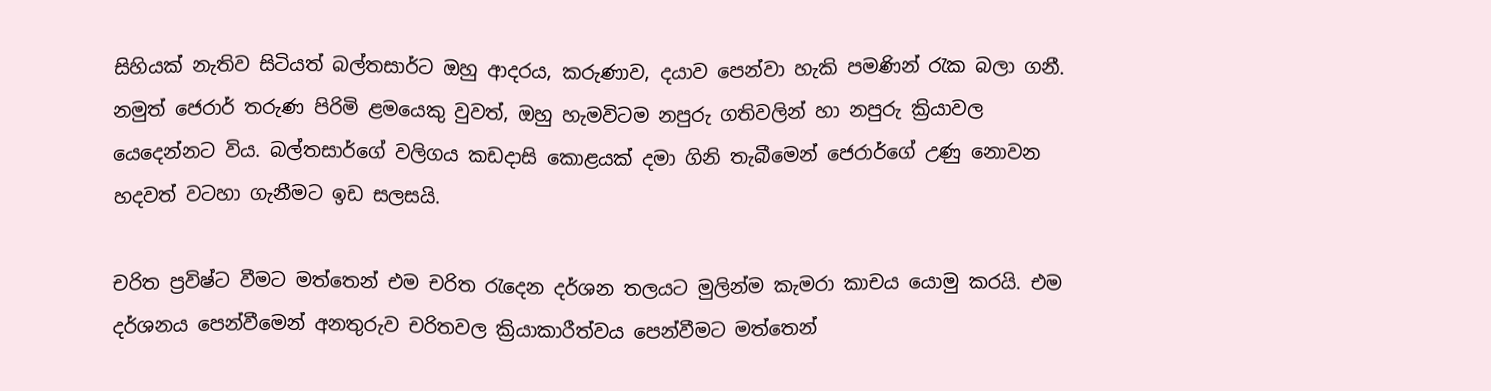සිහියක් නැතිව සිටියත් බල්තසාර්ට ඔහු ආදරය, කරුණාව, දයාව පෙන්වා හැකි පමණින් රැක බලා ගනී. නමුත් ජෙරාර් තරුණ පිරිමි ළමයෙකු වුවත්, ඔහු හැමවිටම නපුරු ගතිවලින් හා නපුරු ක්‍රියාවල යෙදෙන්නට විය. බල්තසාර්ගේ වලිගය කඩදාසි කොළයක් දමා ගිනි තැබීමෙන් ජෙරාර්ගේ උණු නොවන හදවත් වටහා ගැනීමට ඉඩ සලසයි.

චරිත ප්‍රවිෂ්ට වීමට මත්තෙන් එම චරිත රැදෙන දර්ශන තලයට මුලින්ම කැමරා කාචය යොමු කරයි. එම දර්ශනය පෙන්වීමෙන් අනතුරුව චරිතවල ක්‍රියාකාරීත්වය පෙන්වීමට මත්තෙන්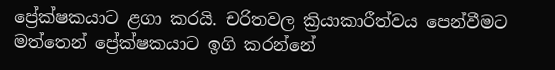ප්‍රේක්ෂකයාට ළගා කරයි. චරිතවල ක්‍රියාකාරීත්වය පෙන්වීමට මත්තෙන් ප්‍රේක්ෂකයාට ඉගි කරන්නේ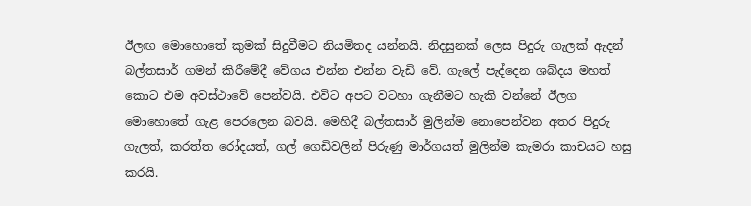ඊලඟ මොහොතේ කුමක් සිදුවීමට නියමිතද යන්නයි. නිදසුනක් ලෙස පිදුරු ගැලක් ඇදන් බල්තසාර් ගමන් කිරීමේදී වේගය එන්න එන්න වැඩි වේ. ගැලේ පැද්දෙන ශබ්දය මහත් කොට එම අවස්ථාවේ පෙන්වයි. එවිට අපට වටහා ගැනීමට හැකි වන්නේ ඊලග මොහොතේ ගැළ පෙරලෙන බවයි. මෙහිදී බල්තසාර් මුලින්ම නොපෙන්වන අතර පිදුරු ගැලත්, කරත්ත රෝදයත්, ගල් ගෙඩිවලින් පිරුණු මාර්ගයත් මුලින්ම කැමරා කාචයට හසු කරයි.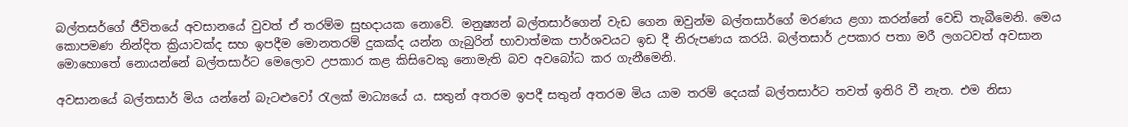බල්තසර්ගේ ජීවිතයේ අවසානයේ වුවත් ඒ තරම්ම සුභදායක නොවේ. මනුෂ්‍යන් බල්තසාර්ගෙන් වැඩ ගෙන ඔවුන්ම බල්තසාර්ගේ මරණය ළගා කරන්නේ වෙඩි තැබීමෙනි. මෙය කොපමණ නින්දිත ක්‍රියාවක්ද සහ ඉපදීම මොනතරම් දුකක්ද යන්න ගැබුරින් භාවාත්මක පාර්ශවයට ඉඩ දී නිරුපණය කරයි. බල්තසාර් උපකාර පතා මරී ලගටවත් අවසාන මොහොතේ නොයන්නේ බල්තසාර්ට මෙලොව උපකාර කළ කිසිවෙකු නොමැති බව අවබෝධ කර ගැනීමෙනි.

අවසානයේ බල්තසාර් මිය යන්නේ බැටළුවෝ රැලක් මාධ්‍යයේ ය. සතුන් අතරම ඉපදී සතුන් අතරම මිය යාම තරම් දෙයක් බල්තසාර්ට තවත් ඉතිරි වී නැත. එම නිසා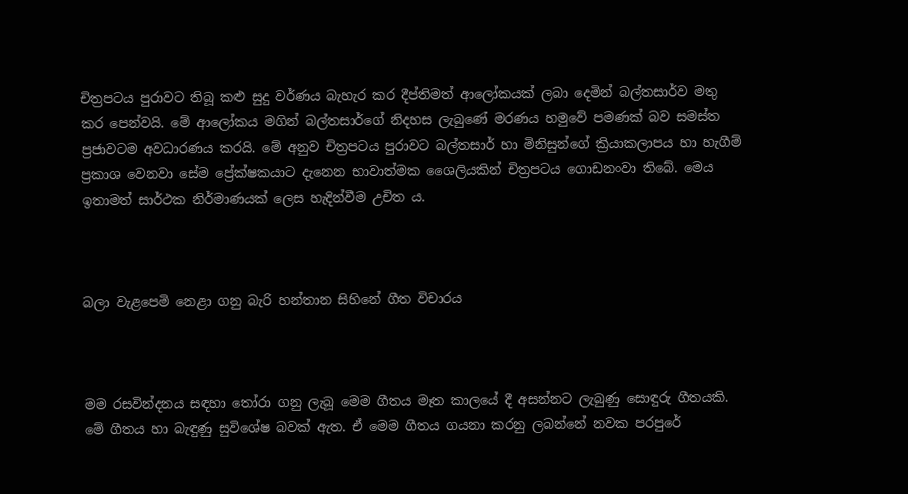චිත්‍රපටය පුරාවට තිබූ කළු සුදු වර්ණය බැහැර කර දීප්තිමත් ආලෝකයක් ලබා දෙමින් බල්තසාර්ව මතු කර පෙන්වයි. මේ ආලෝකය මගින් බල්තසාර්ගේ නිදහස ලැබුණේ මරණය හමුවේ පමණක් බව සමස්ත ප්‍රජාවටම අවධාරණය කරයි. මේ අනුව චිත්‍රපටය පුරාවට බල්තසාර් හා මිනිසුන්ගේ ක්‍රියාකලාපය හා හැගීම් ප්‍රකාශ වෙනවා සේම ප්‍රේක්ෂකයාට දැනෙන භාවාත්මක ශෛලියකින් චිත්‍රපටය ගොඩනංවා තිබේ. මෙය ඉතාමත් සාර්ථක නිර්මාණයක් ලෙස හැදින්වීම උචිත ය.



බලා වැළපෙමි නෙළා ගනු බැරි හන්තාන සිහිනේ ගීත විචාරය



මම රසවින්දනය සඳහා තෝරා ගනු ලැබූ මෙම ගීතය මෑත කාලයේ දී අසන්නට ලැබුණු සොඳුරු ගීතයකි. මේ ගීතය හා බැඳුණු සුවිශේෂ බවක් ඇත. ඒ මෙම ගීතය ගයනා කරනු ලබන්නේ නවක පරපුරේ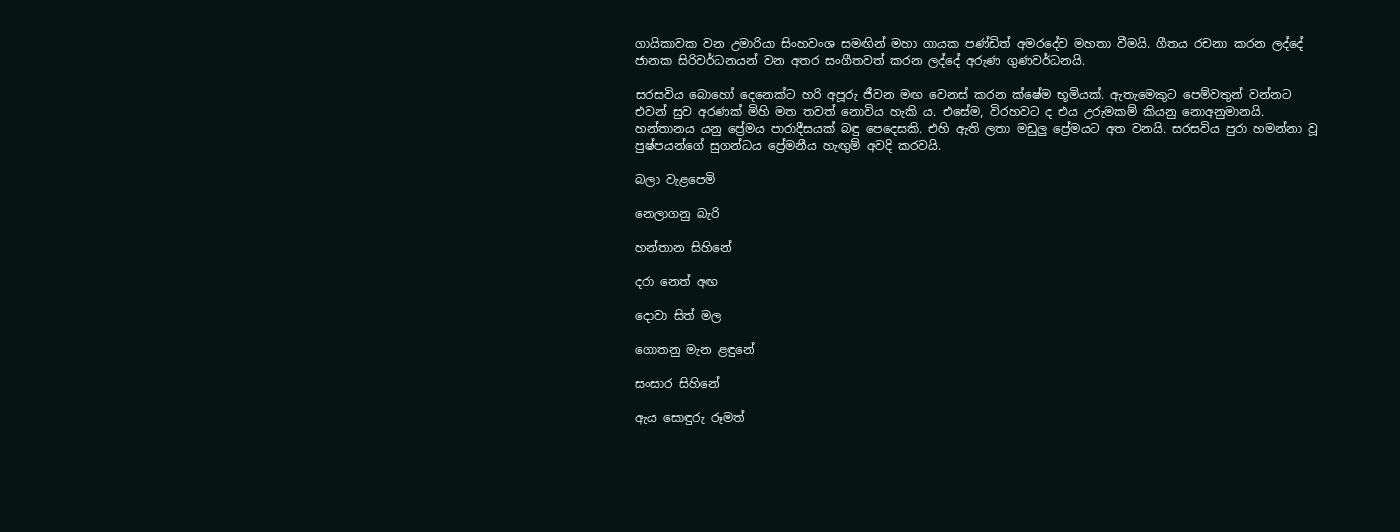ගායිකාවක වන උමාරියා සිංහවංශ සමඟින් මහා ගායක පණ්ඩිත් අමරදේව මහතා වීමයි. ගීතය රචනා කරන ලද්දේ ජානක සිරිවර්ධනයන් වන අතර සංගීතවත් කරන ලද්දේ අරුණ ගුණවර්ධනයි.

සරසවිය බොහෝ දෙනෙක්ට හරි අපූරු ජීවන මඟ වෙනස් කරන ක්ෂේම භූමියක්. ඇතැමෙකුට පෙම්වතුන් වන්නට එවන් සුව අරණක් මිහි මත තවත් නොවිය හැකි ය. එසේම, විරහවට ද එය උරුමකම් කියනු නොඅනුමානයි. හන්තානය යනු ප්‍රේමය පාරාදීසයක් බඳු පෙදෙසකි. එහි ඇති ලතා මඩුලු ප්‍රේමයට අත වනයි. සරසවිය පුරා හමන්නා වූ පුෂ්පයන්ගේ සුගන්ධය ප්‍රේමනීය හැඟුම් අවදි කරවයි.

බලා වැළපෙමි

නෙලාගනු බැරි

හන්තාන සිහිනේ

දරා නෙත් අඟ

දොවා සිත් මල

ගොතනු මැන ළඳුනේ

සංසාර සිහිනේ

ඇය සොඳුරු රූමත්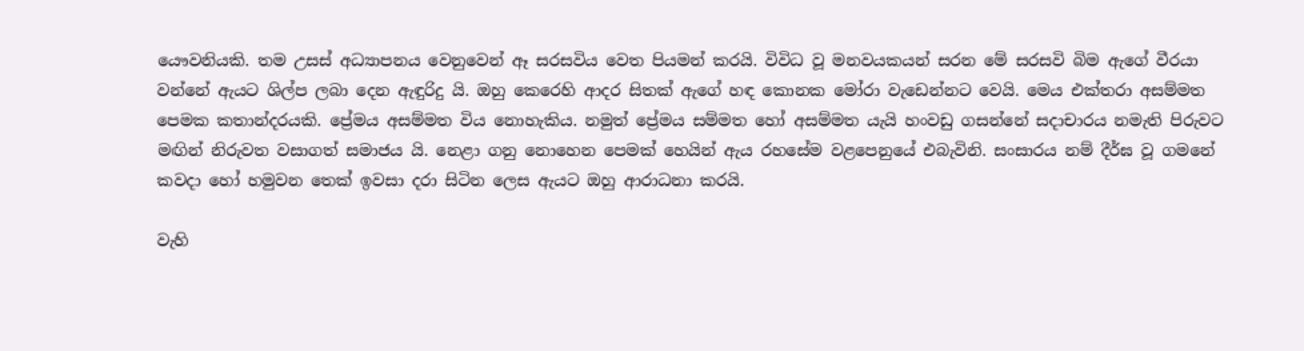යෞවනියකි. තම උසස් අධ්‍යාපනය වෙනුවෙන් ඈ සරසවිය වෙත පියමන් කරයි. විවිධ වූ මනවයකයන් සරන මේ සරසවි බිම ඇගේ වීරයා වන්නේ ඇයට ශිල්ප ලබා දෙන ඇඳුරිදු යි. ඔහු කෙරෙහි ආදර සිතක් ඇගේ හඳ කොනක මෝරා වැඩෙන්නට වෙයි. මෙය එක්තරා අසම්මත පෙමක කතාන්දරයකි. ප්‍රේමය අසම්මත විය නොහැකිය. නමුත් ප්‍රේමය සම්මත හෝ අසම්මත යැයි හංවඩු ගසන්නේ සදාචාරය නමැති පිරුවට මඟින් නිරුවත වසාගත් සමාජය යි. නෙළා ගනු නොහෙන පෙමක් හෙයින් ඇය රහසේම වළපෙනුයේ එබැවිනි. සංසාරය නම් දීර්ඝ වූ ගමනේ කවදා හෝ හමුවන තෙක් ඉවසා දරා සිටින ලෙස ඇයට ඔහු ආරාධනා කරයි.

වැහි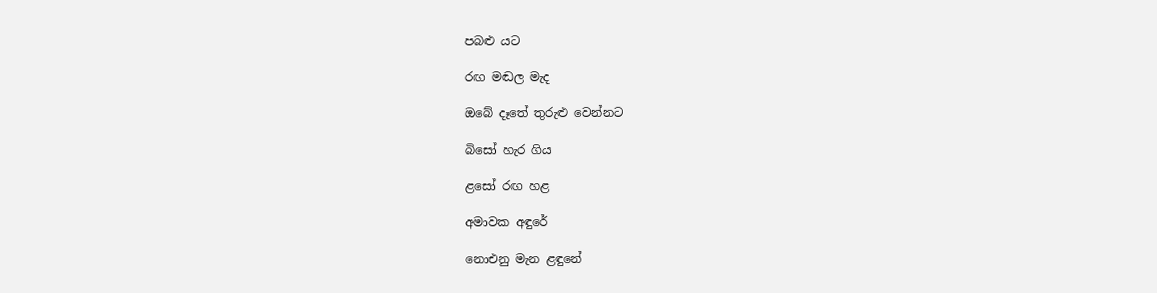පබළු යට

රඟ මඬල මැද

ඔබේ දෑතේ තුරුළු වෙන්නට

බිසෝ හැර ගිය

ළසෝ රඟ හළ

අමාවක අඳුරේ

නොඑනු මැන ළඳුනේ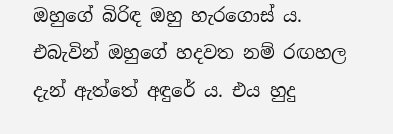ඔහුගේ බිරිඳ ඔහු හැරගොස් ය. එබැවින් ඔහුගේ හදවත නම් රඟහල දැන් ඇත්තේ අඳුරේ ය. එය හුදු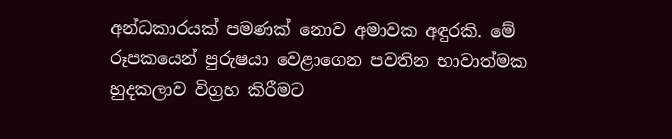අන්ධකාරයක් පමණක් නොව අමාවක අඳුරකි. මේ රූපකයෙන් පුරුෂයා වෙළාගෙන පවතින භාවාත්මක හුදකලාව විග්‍රහ කිරීමට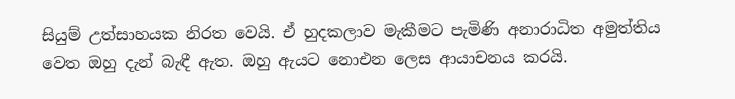සියුම් උත්සාහයක නිරත වෙයි. ඒ හුදකලාව මැකීමට පැමිණි අනාරාධිත අමුත්තිය වෙත ඔහු දැන් බැඳී ඇත. ඔහු ඇයට නොඑන ලෙස ආයාචනය කරයි.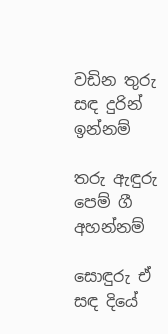වඩින තුරු සඳ දුරින් ඉන්නම්

තරු ඇඳුරු පෙම් ගී අහන්නම්

සොඳුරු ඒ සඳ දියේ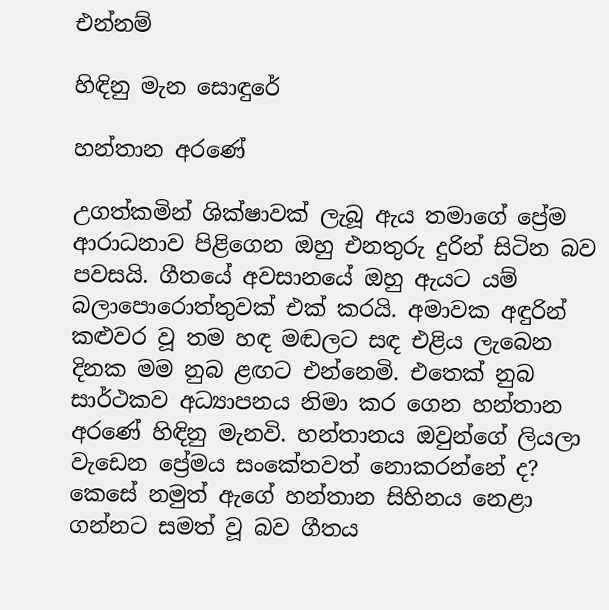එන්නම්

හිඳිනු මැන සොඳුරේ

හන්තාන අරණේ

උගත්කමින් ශික්ෂාවක් ලැබූ ඇය තමාගේ ප්‍රේම ආරාධනාව පිළිගෙන ඔහු එනතුරු දුරින් සිටින බව පවසයි. ගීතයේ අවසානයේ ඔහු ඇයට යම් බලාපොරොත්තුවක් එක් කරයි. අමාවක අඳුරින් කළුවර වූ තම හඳ මඬලට සඳ එළිය ලැබෙන දිනක මම නුබ ළඟට එන්නෙමි. එතෙක් නුබ සාර්ථකව අධ්‍යාපනය නිමා කර ගෙන හන්තාන අරණේ හිඳිනු මැනවි. හන්තානය ඔවුන්ගේ ලියලා වැඩෙන ප්‍රේමය සංකේතවත් නොකරන්නේ ද? කෙසේ නමුත් ඇගේ හන්තාන සිහිනය නෙළා ගන්නට සමත් වූ බව ගීතය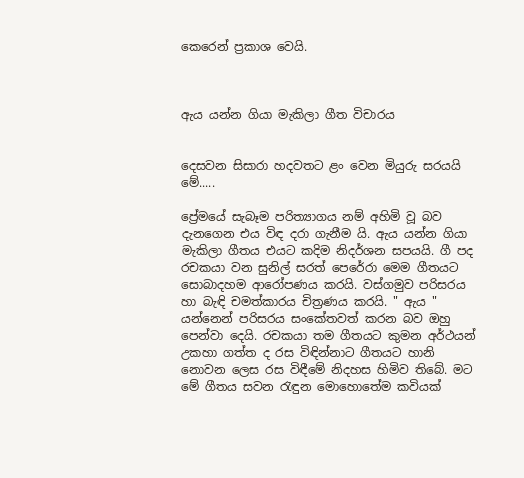කෙරෙන් ප්‍රකාශ වෙයි.



ඇය යන්න ගියා මැකිලා ගීත විචාරය


දෙසවන සිසාරා හදවතට ළං වෙන මියුරු සරයයි මේ.....

ප්‍රේමයේ සැබෑම පරිත්‍යාගය නම් අහිමි වූ බව දැනගෙන එය විඳ දරා ගැනීම යි. ඇය යන්න ගියා මැකිලා ගීතය එයට කදිම නිදර්ශන සපයයි. ගී පද රචකයා වන සුනිල් සරත් පෙරේරා මෙම ගීතයට සොබාදහම ආරෝපණය කරයි. වස්ගමුව පරිසරය හා බැඳි චමත්කාරය චිත්‍රණය කරයි. " ඇය " යන්නෙන් පරිසරය සංකේතවත් කරන බව ඔහු පෙන්වා දෙයි. රචකයා තම ගීතයට කුමන අර්ථයන් උකහා ගත්ත ද රස විඳින්නාට ගීතයට හානි නොවන ලෙස රස විඳීමේ නිදහස හිමිව තිබේ. මට මේ ගීතය සවන රැඳුන මොහොතේම කවියක්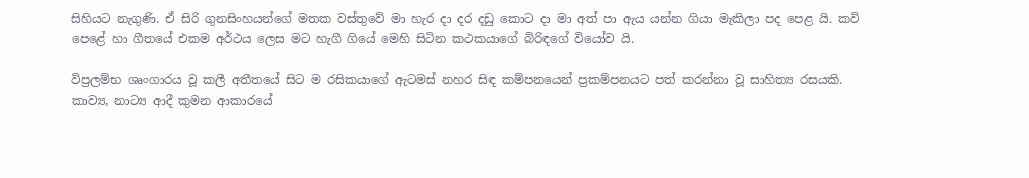සිහියට නැගුණි. ඒ සිරි ගුනසිංහයන්ගේ මතක වස්තුවේ මා හැර දා දර දඩු කොට දා මා අත් පා ඇය යන්න ගියා මැකිලා පද පෙළ යි. කවි පෙළේ හා ගීතයේ එකම අර්ථය ලෙස මට හැගී ගියේ මෙහි සිටින කථකයාගේ බිරිඳගේ වියෝව යි.

විප්‍රලම්භ ශෘංගාරය වූ කලී අතීතයේ සිට ම රසිකයාගේ ඇටමස් නහර සිඳ කම්පනයෙන් ප්‍රකම්පනයට පත් කරන්නා වූ සාහිත්‍ය රසයකි. කාව්‍ය, නාට්‍ය ආදී කුමන ආකාරයේ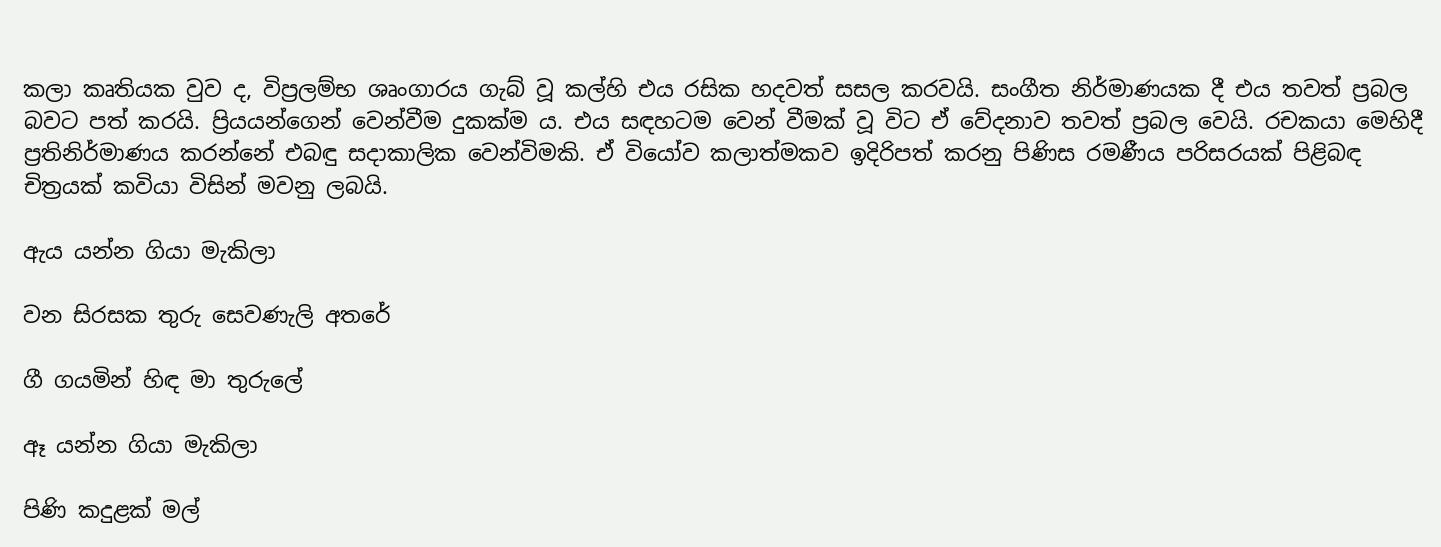කලා කෘතියක වුව ද, විප්‍රලම්භ ශෘංගාරය ගැබ් වූ කල්හි එය රසික හදවත් සසල කරවයි. සංගීත නිර්මාණයක දී එය තවත් ප්‍රබල බවට පත් කරයි. ප්‍රියයන්ගෙන් වෙන්වීම දුකක්ම ය. එය සඳහටම වෙන් වීමක් වූ විට ඒ වේදනාව තවත් ප්‍රබල වෙයි. රචකයා මෙහිදී ප්‍රතිනිර්මාණය කරන්නේ එබඳු සදාකාලික වෙන්විමකි. ඒ වියෝව කලාත්මකව ඉදිරිපත් කරනු පිණිස රමණීය පරිසරයක් පිළිබඳ චිත්‍රයක් කවියා විසින් මවනු ලබයි.

ඇය යන්න ගියා මැකිලා

වන සිරසක තුරු සෙවණැලි අතරේ

ගී ගයමින් හිඳ මා තුරුලේ

ඈ යන්න ගියා මැකිලා

පිණි කදුළක් මල්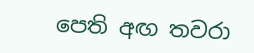පෙති අඟ තවරා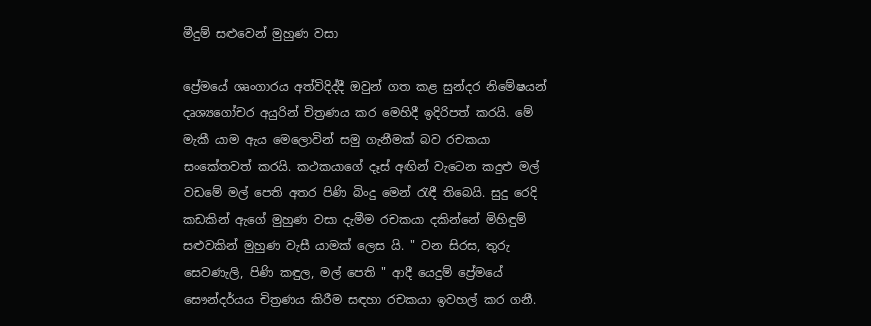මීදුම් සළුවෙන් මුහුණ වසා

ප්‍රේමයේ ශෘංගාරය අත්විදිද්දී ඔවුන් ගත කළ සුන්දර නිමේෂයන් දෘශ්‍යගෝචර අයුරින් චිත්‍රණය කර මෙහිදී ඉදිරිපත් කරයි. මේ මැකී යාම ඇය මෙලොවින් සමු ගැනීමක් බව රචකයා සංකේතවත් කරයි. කථකයාගේ දෑස් අඟින් වැටෙන කදුළු මල් වඩමේ මල් පෙති අතර පිණි බිංදු මෙන් රැඳී තිබෙයි. සුදු රෙදි කඩකින් ඇගේ මුහුණ වසා දැමීම රචකයා දකින්නේ මිහිඳුම් සළුවකින් මුහුණ වැසී යාමක් ලෙස යි. " වන සිරස, තුරු සෙවණැලි, පිණි කඳුල, මල් පෙති " ආදී යෙදුම් ප්‍රේමයේ සෞන්දර්යය චිත්‍රණය කිරීම සඳහා රචකයා ඉවහල් කර ගනී.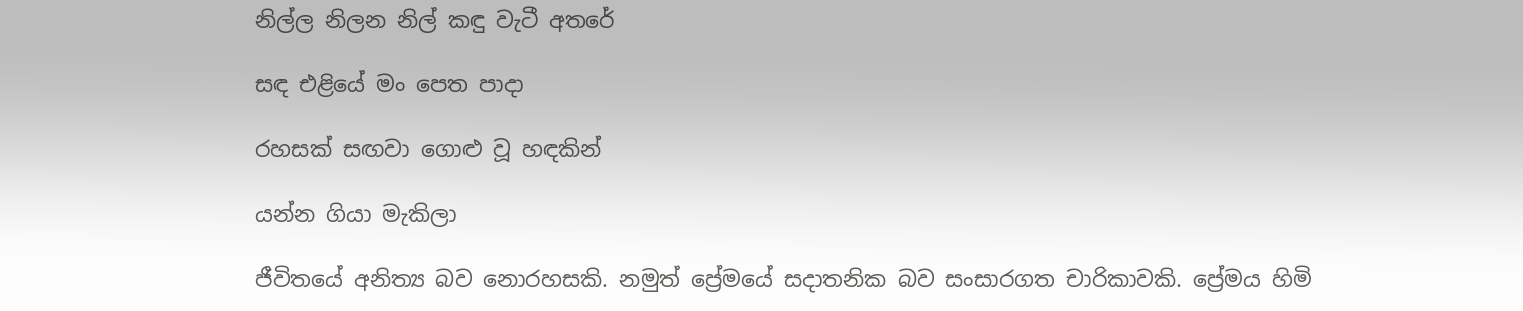නිල්ල නිලන නිල් කඳු වැටී අතරේ

සඳ එළියේ මං පෙත පාදා

රහසක් සඟවා ගොළු වූ හඳකින්

යන්න ගියා මැකිලා

ජීවිතයේ අනිත්‍ය බව නොරහසකි. නමුත් ප්‍රේමයේ සදාතනික බව සංසාරගත චාරිකාවකි. ප්‍රේමය හිමි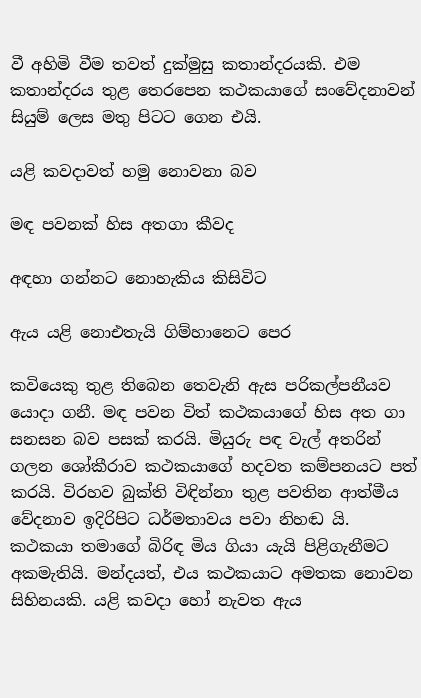වී අහිමි වීම තවත් දුක්මුසු කතාන්දරයකි. එම කතාන්දරය තුළ තෙරපෙන කථකයාගේ සංවේදනාවන් සියුම් ලෙස මතු පිටට ගෙන එයි.

යළි කවදාවත් හමු නොවනා බව

මඳ පවනක් හිස අතගා කීවද

අඳහා ගන්නට නොහැකිය කිසිවිට

ඇය යළි නොඑතැයි ගිම්හානෙට පෙර

කවියෙකු තුළ තිබෙන තෙවැනි ඇස පරිකල්පනීයව යොදා ගනී. මඳ පවන විත් කථකයාගේ හිස අත ගා සනසන බව පසක් කරයි. මියුරු පඳ වැල් අතරින් ගලන ශෝකීරාව කථකයාගේ හදවත කම්පනයට පත් කරයි. විරහව බුක්ති විඳින්නා තුළ පවතින ආත්මීය වේදනාව ඉදිරිපිට ධර්මතාවය පවා නිහඬ යි. කථකයා තමාගේ බිරිඳ මිය ගියා යැයි පිළිගැනීමට අකමැතියි. මන්දයත්, එය කථකයාට අමතක නොවන සිහිනයකි. යළි කවදා හෝ නැවත ඇය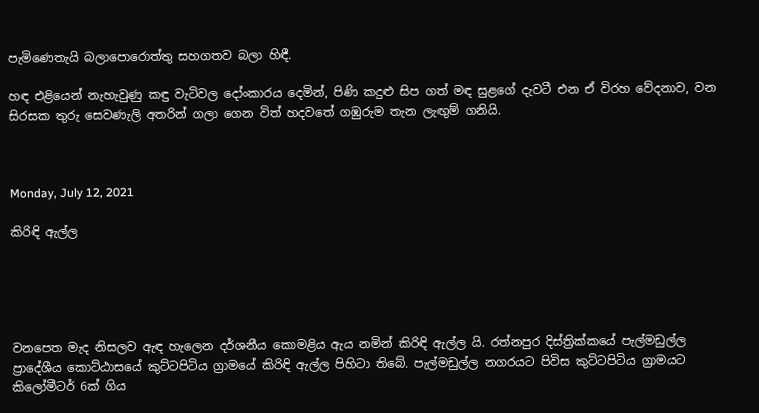පැමිණෙතැයි බලාපොරොත්තු සහගතව බලා හිඳී.

හඳ එළියෙන් නැහැවුණු කඳු වැටිවල දෝංකාරය දෙමින්, පිණි කදුළු සිප ගත් මඳ සුළගේ දැවටී එන ඒ විරහ වේදනාව, වන සිරසක තුරු සෙවණැලි අතරින් ගලා ගෙන විත් හදවතේ ගඹුරුම තැන ලැඟුම් ගනියි.



Monday, July 12, 2021

කිරිඳි ඇල්ල





වනපෙත මැද නිසලව ඇඳ හැලෙන දර්ශනීය කොමළිය ඇය නමින් කිරිඳි ඇල්ල යි. රත්නපුර දිස්ත්‍රික්කයේ පැල්මඩුල්ල ප්‍රාදේශීය කොට්ඨාසයේ කුට්ටපිටිය ග්‍රාමයේ කිරිඳි ඇල්ල පිහිටා තිබේ. පැල්මඩුල්ල නගරයට පිවිස කුට්ටපිටිය ග්‍රාමයට කිලෝමීටර් 6ක් ගිය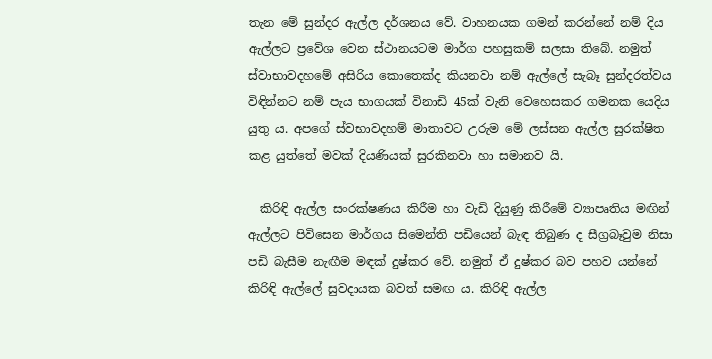තැන මේ සුන්දර ඇල්ල දර්ශනය වේ. වාහනයක ගමන් කරන්නේ නම් දිය ඇල්ලට ප්‍රවේශ වෙන ස්ථානයටම මාර්ග පහසුකම් සලසා තිබේ. නමුත් ස්වාභාවදහමේ අසිරිය කොතෙක්ද කියනවා නම් ඇල්ලේ සැබෑ සුන්දරත්වය විඳින්නට නම් පැය භාගයක් විනාඩි 45ක් වැනි වෙහෙසකර ගමනක යෙදිය යුතු ය. අපගේ ස්වභාවදහම් මාතාවට උරුම මේ ලස්සන ඇල්ල සුරක්ෂිත කළ යුත්තේ මවක් දියණියක් සුරකිනවා හා සමානව යි.

  කිරිඳි ඇල්ල සංරක්ෂණය කිරීම හා වැඩි දියුණු කිරීමේ ව්‍යාපෘතිය මඟින් ඇල්ලට පිවිසෙන මාර්ගය සිමෙන්ති පඩියෙන් බැඳ තිබුණ ද සීග්‍රබෑවුම නිසා පඩි බැසීම නැඟීම මඳක් දුෂ්කර වේ. නමුත් ඒ දුෂ්කර බව පහව යන්නේ කිරිඳි ඇල්ලේ සුවදායක බවත් සමඟ ය. කිරිඳි ඇල්ල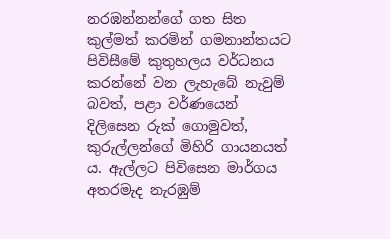නරඹන්නන්ගේ ගත සිත කුල්මත් කරමින් ගමනාන්තයට පිවිසීමේ කුතුහලය වර්ධනය කරන්නේ වන ලැහැබේ නැවුම් බවත්, පළා වර්ණයෙන් දිලිසෙන රුක් ගොමුවත්, කුරුල්ලන්ගේ මිහිරි ගායනයත් ය. ඇල්ලට පිවිසෙන මාර්ගය අතරමැද නැරඹුම්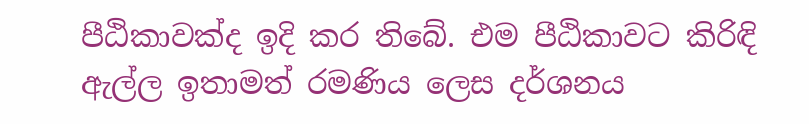පීඨිකාවක්ද ඉදි කර තිබේ. එම පීඨිකාවට කිරිඳි ඇල්ල ඉතාමත් රමණිය ලෙස දර්ශනය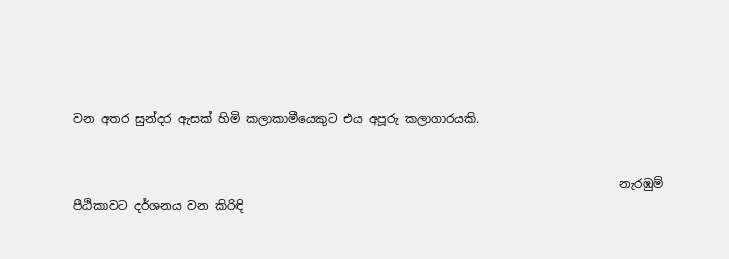වන අතර සුන්දර ඇසක් හිමි කලාකාමීයෙකුට එය අපූරු කලාගාරයකි.


                                                                                           නැරඹුම් පීඨිකාවට දර්ශනය වන කිරිඳි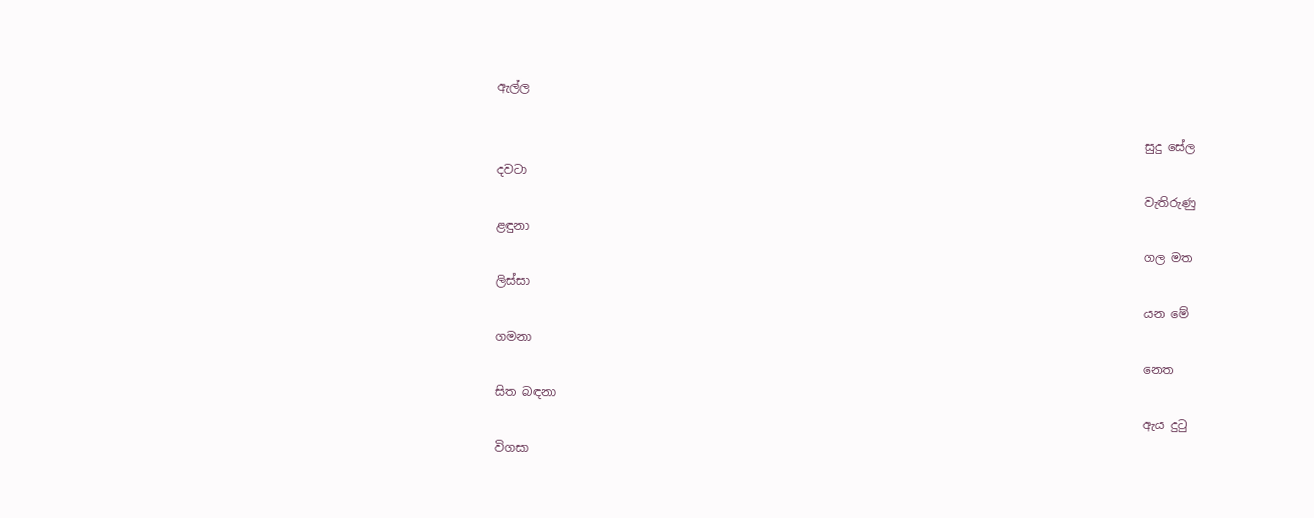ඇල්ල

                                                                                                            සුදු සේල දවටා
                                                                                                            වැතිරුණු ළඳුනා
                                                                                                            ගල මත ලිස්සා
                                                                                                            යන මේ ගමනා
                                                                                                            නෙත සිත බඳනා
                                                                                                            ඇය දුටු විගසා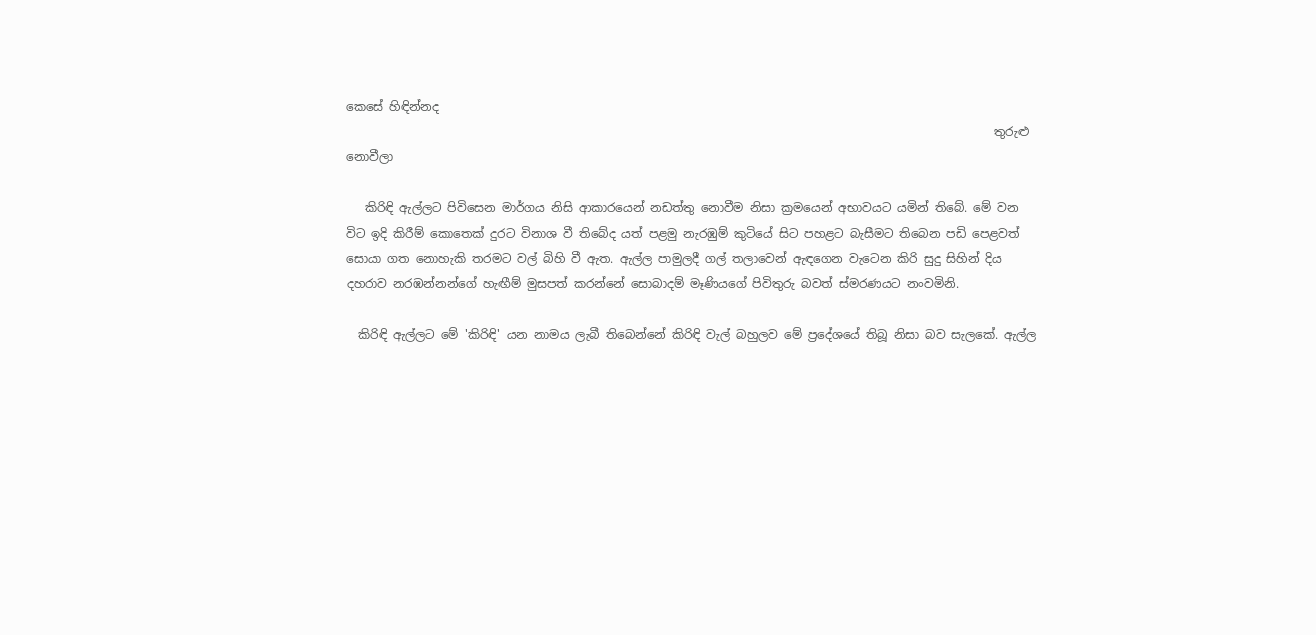කෙසේ හිඳින්නද
                                                                                                            තුරුළු නොවීලා

   කිරිඳි ඇල්ලට පිවිසෙන මාර්ගය නිසි ආකාරයෙන් නඩත්තු නොවීම නිසා ක්‍රමයෙන් අභාවයට යමින් තිබේ. මේ වන විට ඉදි කිරීම් කොතෙක් දුරට විනාශ වී තිබේද යත් පළමු නැරඹුම් කුටියේ සිට පහළට බැසීමට තිබෙන පඩි පෙළවත් සොයා ගත නොහැකි තරමට වල් බිහි වී ඇත. ඇල්ල පාමුලදී ගල් තලාවෙන් ඇඳගෙන වැටෙන කිරි සුදු සිහින් දිය දහරාව නරඹන්නන්ගේ හැඟීම් මුසපත් කරන්නේ සොබාදම් මෑණියගේ පිවිතුරු බවත් ස්මරණයට නංවමිනි.

  කිරිඳි ඇල්ලට මේ 'කිරිඳි' යන නාමය ලැබී තිබෙන්නේ කිරිඳි වැල් බහුලව මේ ප්‍රදේශයේ තිබූ නිසා බව සැලකේ. ඇල්ල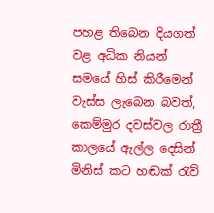පහළ තිබෙන දියගත් වළ අධික නියන් සමයේ හිස් කිරීමෙන් වැස්ස ලැබෙන බවත්, කෙම්මුර දවස්වල රාත්‍රී කාලයේ ඇල්ල දෙසින් මිනිස් කට හඬක් රැව්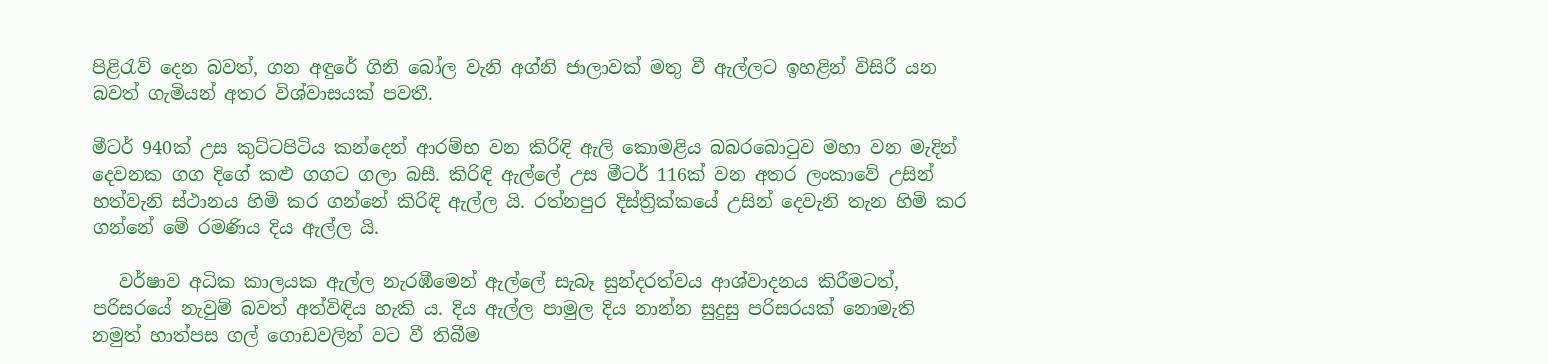පිළිරැව් දෙන බවත්, ගන අඳුරේ ගිනි බෝල වැනි අග්නි ජාලාවක් මතු වී ඇල්ලට ඉහළින් විසිරී යන බවත් ගැමියන් අතර විශ්වාසයක් පවතී.

මීටර් 940ක් උස කුට්ටපිටිය කන්දෙන් ආරම්භ වන කිරිඳි ඇලි කොමළිය බබරබොටුව මහා වන මැදින් දෙවනක ගග දිගේ කළු ගගට ගලා බසී. කිරිඳි ඇල්ලේ උස මීටර් 116ක් වන අතර ලංකාවේ උසින් හත්වැනි ස්ථානය හිමි කර ගන්නේ කිරිඳි ඇල්ල යි. රත්නපුර දිස්ත්‍රික්කයේ උසින් දෙවැනි තැන හිමි කර ගන්නේ මේ රමණිය දිය ඇල්ල යි.

   වර්ෂාව අධික කාලයක ඇල්ල නැරඹීමෙන් ඇල්ලේ සැබෑ සුන්දරත්වය ආශ්වාදනය කිරීමටත්, පරිසරයේ නැවුම් බවත් අත්විඳිය හැකි ය. දිය ඇල්ල පාමුල දිය නාන්න සුදුසු පරිසරයක් නොමැති නමුත් හාත්පස ගල් ගොඩවලින් වට වී තිබීම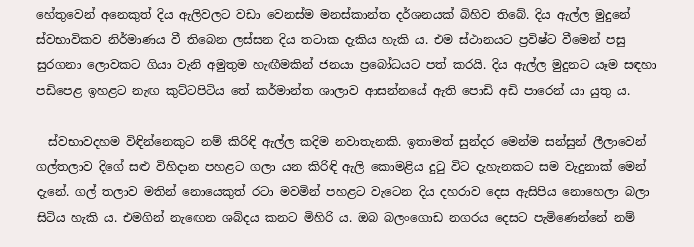හේතුවෙන් අනෙකුත් දිය ඇලිවලට වඩා වෙනස්ම මනස්කාන්ත දර්ශනයක් බිහිව තිබේ. දිය ඇල්ල මුදුනේ ස්වභාවිකව නිර්මාණය වී තිබෙන ලස්සන දිය තටාක දැකිය හැකි ය. එම ස්ථානයට ප්‍රවිෂ්ට වීමෙන් පසු සුරගනා ලොවකට ගියා වැනි අමුතුම හැඟීමකින් ජනයා ප්‍රබෝධයට පත් කරයි. දිය ඇල්ල මුදුනට යෑම සඳහා පඩිපෙළ ඉහළට නැඟ කුට්ටපිටිය තේ කර්මාන්ත ශාලාව ආසන්නයේ ඇති පොඩි අඩි පාරෙන් යා යුතු ය.

  ස්වභාවදහම විඳින්නෙකුට නම් කිරිඳි ඇල්ල කදිම නවාතැනකි. ඉතාමත් සුන්දර මෙන්ම සන්සුන් ලීලාවෙන්  ගල්තලාව දිගේ සළු විහිදාන පහළට ගලා යන කිරිඳි ඇලි කොමළිය දුටු විට දැහැනකට සම වැදුනාක් මෙන් දැනේ. ගල් තලාව මතින් නොයෙකුත් රටා මවමින් පහළට වැටෙන දිය දහරාව දෙස ඇසිපිය නොහෙලා බලා සිටිය හැකි ය. එමගින් නැඟෙන ශබ්දය කනට මිහිරි ය. ඔබ බලංගොඩ නගරය දෙසට පැමිණෙන්නේ නම්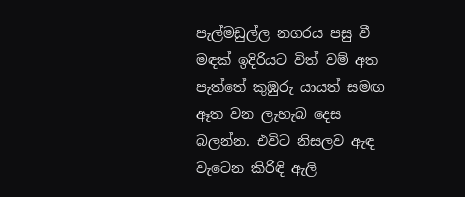පැල්මඩුල්ල නගරය පසු වී මඳක් ඉදිරියට විත් වම් අත පැත්තේ කුඹුරු යායත් සමඟ ඈත වන ලැහැබ දෙස බලන්න. එවිට නිසලව ඇඳ වැටෙන කිරිඳි ඇලි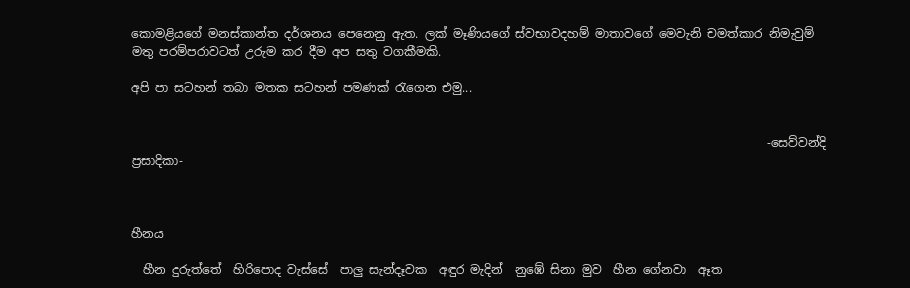කොමළියගේ මනස්කාන්ත දර්ශනය පෙනෙනු ඇත. ලක් මෑණියගේ ස්වභාවදහම් මාතාවගේ මෙවැනි චමත්කාර නිමැවුම් මතු පරම්පරාවටත් උරුම කර දීම අප සතු වගකීමකි.

අපි පා සටහන් තබා මතක සටහන් පමණක් රැගෙන එමු...


                                                                                                          -සෙව්වන්දි ප්‍රසාදිකා-



හීනය

  හීන දුරුත්තේ  හිරිපොද වැස්සේ  පාලු සැන්දෑවක  අඳුර මැදින්  නුඹේ සිනා මුව  හීන ගේනවා  ඈත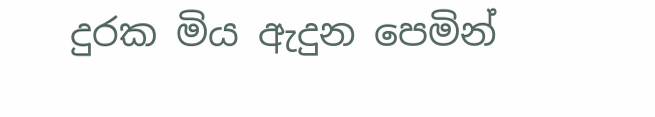දුරක මිය ඇදුන පෙමින්